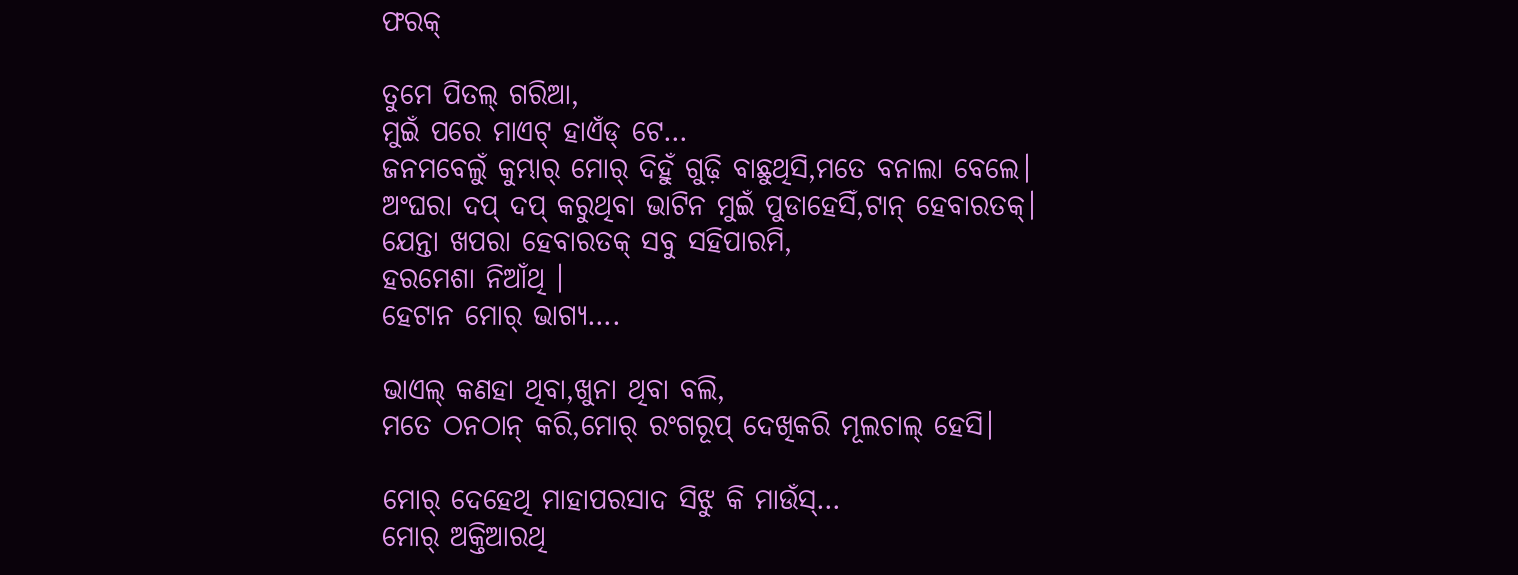ଫରକ୍

ତୁମେ ପିତଲ୍ ଗରିଆ,
ମୁଇଁ ପରେ ମାଏଟ୍ ହାଏଁଡ୍ ଟେ…
ଜନମବେଲୁଁ କୁମ୍ଭାର୍ ମୋର୍ ଦିହୁଁ ଗୁଢ଼ି ବାଛୁଥିସି,ମତେ ବନାଲା ବେଲେ।
ଅଂଘରା ଦପ୍ ଦପ୍ କରୁଥିବା ଭାଟିନ ମୁଇଁ ପୁଡାହେସିଁ,ଟାନ୍ ହେବାରତକ୍।
ଯେନ୍ତା ଖପରା ହେବାରତକ୍ ସବୁ ସହିପାରମି,
ହରମେଶା ନିଆଁଥି ।
ହେଟାନ ମୋର୍ ଭାଗ୍ୟ….

ଭାଏଲ୍ କଣହା ଥିବା,ଖୁନା ଥିବା ବଲି,
ମତେ ଠନଠାନ୍ କରି,ମୋର୍ ରଂଗରୂପ୍ ଦେଖିକରି ମୂଲଚାଲ୍ ହେସି।

ମୋର୍ ଦେହେଥି ମାହାପରସାଦ ସିଝୁ କି ମାଉଁସ୍…
ମୋର୍ ଅକ୍ତିଆରଥି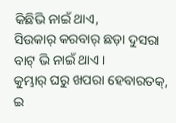କିଛିଭି ନାଇଁ ଥାଏ,
ସିଉକାର୍ କରବାର୍ ଛଡ଼ା ଦୁସରା ବାଟ୍ ଭି ନାଇଁ ଥାଏ।
କୁମ୍ଭାର୍ ଘରୁ ଖପରା ହେବାରତକ୍,
ଇ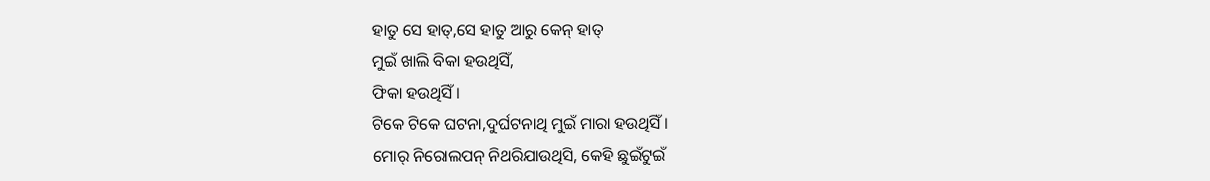ହାତୁ ସେ ହାତ୍,ସେ ହାତୁ ଆରୁ କେନ୍ ହାତ୍
ମୁଇଁ ଖାଲି ବିକା ହଉଥିସିଁ,
ଫିକା ହଉଥିସିଁ।
ଟିକେ ଟିକେ ଘଟନା,ଦୁର୍ଘଟନାଥି ମୁଇଁ ମାରା ହଉଥିସିଁ।
ମୋର୍ ନିରୋଲପନ୍ ନିଥରିଯାଉଥିସି, କେହି ଛୁଇଁଟୁଇଁ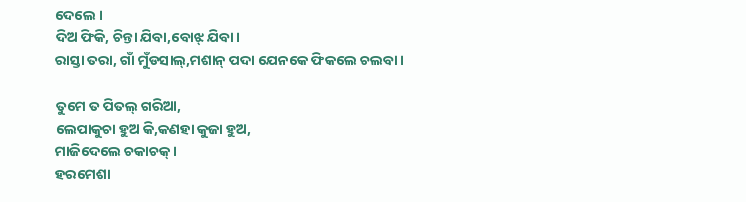ଦେଲେ ।
ଦିଅ ଫିକି, ଚିନ୍ତା ଯିବା,ବୋଝ୍ ଯିବା।
ରାସ୍ତା ତରା, ଗାଁ ମୁଁଡସାଲ୍,ମଶାନ୍ ପଦା ଯେନକେ ଫିକଲେ ଚଲବା।

ତୁମେ ତ ପିତଲ୍ ଗରିଆ,
ଲେପାକୁଚା ହୁଅ କି,କଣହା କୁଜା ହୁଅ,
ମାଜିଦେଲେ ଚକାଚକ୍।
ହରମେଶା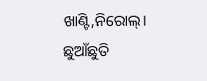ଖାଣ୍ଟି,ନିରୋଲ୍।
ଛୁଆଁଛୁତି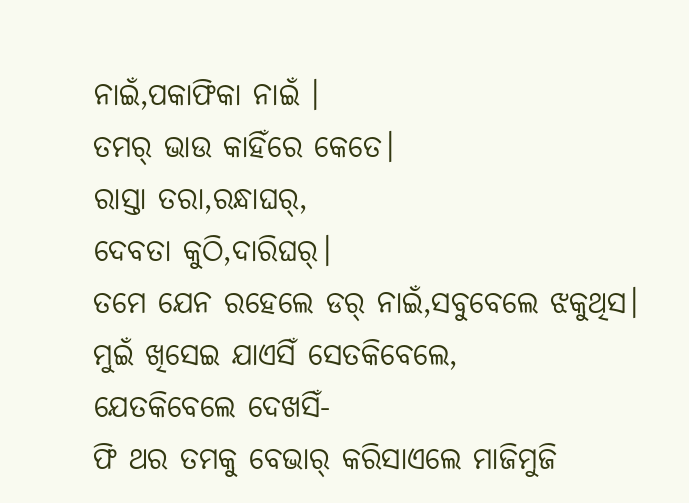ନାଇଁ,ପକାଫିକା ନାଇଁ ।
ତମର୍ ଭାଉ କାହିଁରେ କେତେ।
ରାସ୍ତା ତରା,ରନ୍ଧାଘର୍,
ଦେବତା କୁଠି,ଦାରିଘର୍।
ତମେ ଯେନ ରହେଲେ ଡର୍ ନାଇଁ,ସବୁବେଲେ ଝକୁଥିସ।
ମୁଇଁ ଖିସେଇ ଯାଏସିଁ ସେତକିବେଲେ,
ଯେତକିବେଲେ ଦେଖସିଁ-
ଫି ଥର ତମକୁ ବେଭାର୍ କରିସାଏଲେ ମାଜିମୁଜି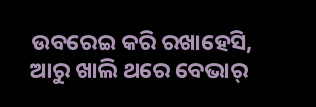ଉବରେଇ କରି ରଖାହେସି,
ଆରୁ ଖାଲି ଥରେ ବେଭାର୍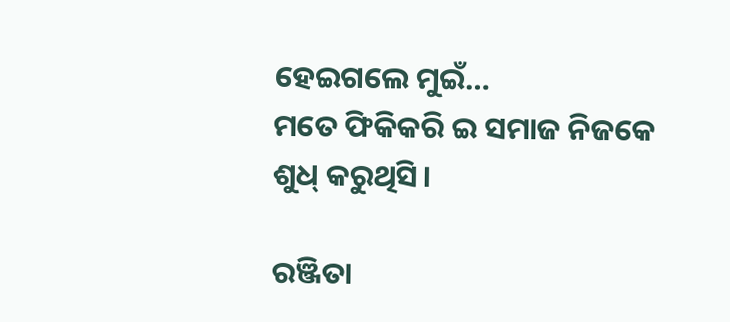ହେଇଗଲେ ମୁଇଁ…
ମତେ ଫିକିକରି ଇ ସମାଜ ନିଜକେ ଶୁଧ୍ କରୁଥିସି।

ରଞ୍ଜିତା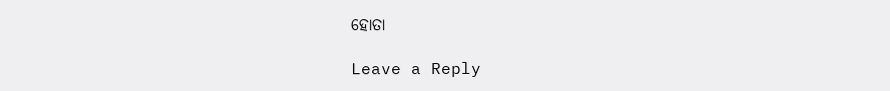ହୋତା

Leave a Reply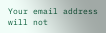Your email address will not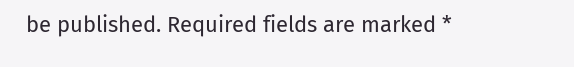be published. Required fields are marked *